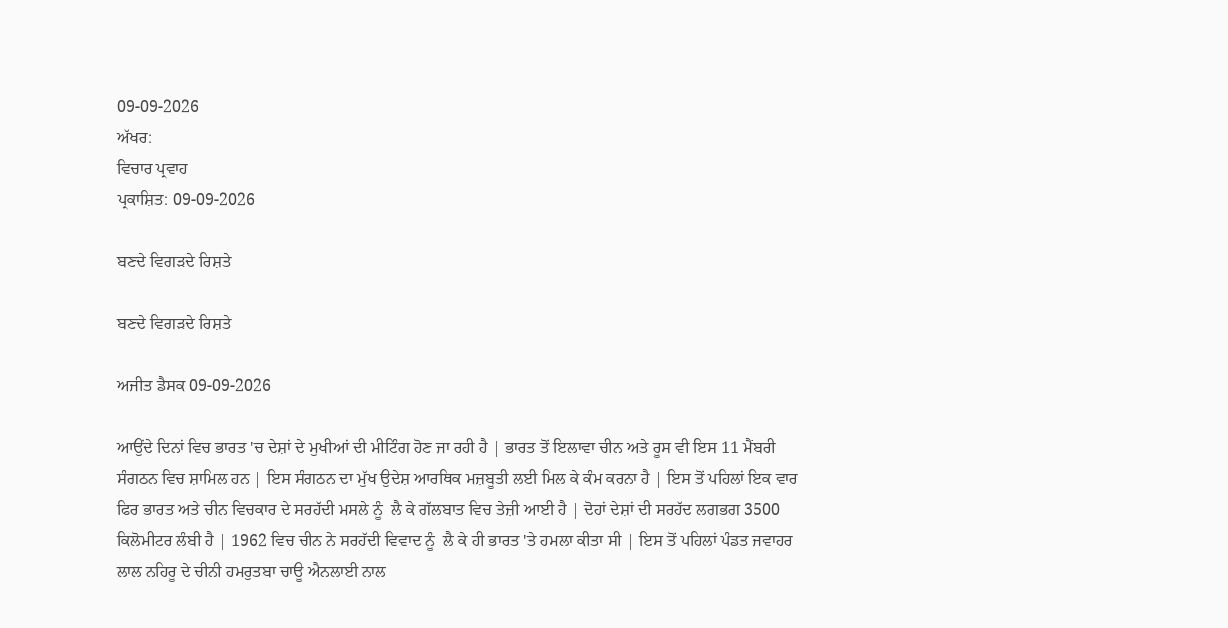09-09-2026
ਅੱਖਰ:
ਵਿਚਾਰ ਪ੍ਰਵਾਹ
ਪ੍ਰਕਾਸ਼ਿਤ: 09-09-2026

ਬਣਦੇ ਵਿਗੜਦੇ ਰਿਸ਼ਤੇ

ਬਣਦੇ ਵਿਗੜਦੇ ਰਿਸ਼ਤੇ

ਅਜੀਤ ਡੈਸਕ 09-09-2026

ਆਉਂਦੇ ਦਿਨਾਂ ਵਿਚ ਭਾਰਤ 'ਚ ਦੇਸ਼ਾਂ ਦੇ ਮੁਖੀਆਂ ਦੀ ਮੀਟਿੰਗ ਹੋਣ ਜਾ ਰਹੀ ਹੈ | ਭਾਰਤ ਤੋਂ ਇਲਾਵਾ ਚੀਨ ਅਤੇ ਰੂਸ ਵੀ ਇਸ 11 ਮੈਂਬਰੀ ਸੰਗਠਨ ਵਿਚ ਸ਼ਾਮਿਲ ਹਨ | ਇਸ ਸੰਗਠਨ ਦਾ ਮੁੱਖ ਉਦੇਸ਼ ਆਰਥਿਕ ਮਜ਼ਬੂਤੀ ਲਈ ਮਿਲ ਕੇ ਕੰਮ ਕਰਨਾ ਹੈ | ਇਸ ਤੋਂ ਪਹਿਲਾਂ ਇਕ ਵਾਰ ਫਿਰ ਭਾਰਤ ਅਤੇ ਚੀਨ ਵਿਚਕਾਰ ਦੇ ਸਰਹੱਦੀ ਮਸਲੇ ਨੂੰ  ਲੈ ਕੇ ਗੱਲਬਾਤ ਵਿਚ ਤੇਜ਼ੀ ਆਈ ਹੈ | ਦੋਹਾਂ ਦੇਸ਼ਾਂ ਦੀ ਸਰਹੱਦ ਲਗਭਗ 3500 ਕਿਲੋਮੀਟਰ ਲੰਬੀ ਹੈ | 1962 ਵਿਚ ਚੀਨ ਨੇ ਸਰਹੱਦੀ ਵਿਵਾਦ ਨੂੰ  ਲੈ ਕੇ ਹੀ ਭਾਰਤ 'ਤੇ ਹਮਲਾ ਕੀਤਾ ਸੀ | ਇਸ ਤੋਂ ਪਹਿਲਾਂ ਪੰਡਤ ਜਵਾਹਰ ਲਾਲ ਨਹਿਰੂ ਦੇ ਚੀਨੀ ਹਮਰੁਤਬਾ ਚਾਊ ਐਨਲਾਈ ਨਾਲ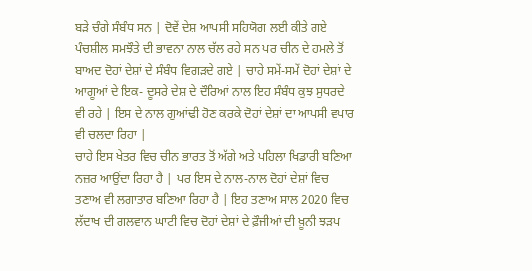ਬੜੇ ਚੰਗੇ ਸੰਬੰਧ ਸਨ | ਦੋਵੇਂ ਦੇਸ਼ ਆਪਸੀ ਸਹਿਯੋਗ ਲਈ ਕੀਤੇ ਗਏ ਪੰਚਸ਼ੀਲ ਸਮਝੌਤੇ ਦੀ ਭਾਵਨਾ ਨਾਲ ਚੱਲ ਰਹੇ ਸਨ ਪਰ ਚੀਨ ਦੇ ਹਮਲੇ ਤੋਂ ਬਾਅਦ ਦੋਹਾਂ ਦੇਸ਼ਾਂ ਦੇ ਸੰਬੰਧ ਵਿਗੜਦੇ ਗਏ | ਚਾਹੇ ਸਮੇਂ-ਸਮੇਂ ਦੋਹਾਂ ਦੇਸ਼ਾਂ ਦੇ ਆਗੂਆਂ ਦੇ ਇਕ- ਦੂਸਰੇ ਦੇਸ਼ ਦੇ ਦੌਰਿਆਂ ਨਾਲ ਇਹ ਸੰਬੰਧ ਕੁਝ ਸੁਧਰਦੇ ਵੀ ਰਹੇ | ਇਸ ਦੇ ਨਾਲ ਗੁਆਂਢੀ ਹੋਣ ਕਰਕੇ ਦੋਹਾਂ ਦੇਸ਼ਾਂ ਦਾ ਆਪਸੀ ਵਪਾਰ ਵੀ ਚਲਦਾ ਰਿਹਾ |
ਚਾਹੇ ਇਸ ਖੇਤਰ ਵਿਚ ਚੀਨ ਭਾਰਤ ਤੋਂ ਅੱਗੇ ਅਤੇ ਪਹਿਲਾ ਖਿਡਾਰੀ ਬਣਿਆ ਨਜ਼ਰ ਆਉਂਦਾ ਰਿਹਾ ਹੈ | ਪਰ ਇਸ ਦੇ ਨਾਲ-ਨਾਲ ਦੋਹਾਂ ਦੇਸ਼ਾਂ ਵਿਚ ਤਣਾਅ ਵੀ ਲਗਾਤਾਰ ਬਣਿਆ ਰਿਹਾ ਹੈ | ਇਹ ਤਣਾਅ ਸਾਲ 2020 ਵਿਚ ਲੱਦਾਖ ਦੀ ਗਲਵਾਨ ਘਾਟੀ ਵਿਚ ਦੋਹਾਂ ਦੇਸ਼ਾਂ ਦੇ ਫ਼ੌਜੀਆਂ ਦੀ ਖ਼ੂਨੀ ਝੜਪ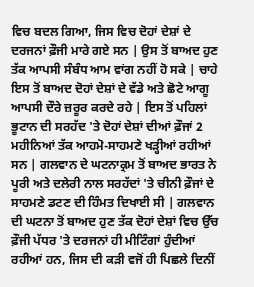ਵਿਚ ਬਦਲ ਗਿਆ, ਜਿਸ ਵਿਚ ਦੋਹਾਂ ਦੇਸ਼ਾਂ ਦੇ ਦਰਜਨਾਂ ਫ਼ੌਜੀ ਮਾਰੇ ਗਏ ਸਨ | ਉਸ ਤੋਂ ਬਾਅਦ ਹੁਣ ਤੱਕ ਆਪਸੀ ਸੰਬੰਧ ਆਮ ਵਾਂਗ ਨਹੀਂ ਹੋ ਸਕੇ | ਚਾਹੇ ਇਸ ਤੋਂ ਬਾਅਦ ਦੋਹਾਂ ਦੇਸ਼ਾਂ ਦੇ ਵੱਡੇ ਅਤੇ ਛੋਟੇ ਆਗੂ ਆਪਸੀ ਦੌਰੇ ਜ਼ਰੂਰ ਕਰਦੇ ਰਹੇ | ਇਸ ਤੋਂ ਪਹਿਲਾਂ ਭੂਟਾਨ ਦੀ ਸਰਹੱਦ 'ਤੇ ਦੋਹਾਂ ਦੇਸ਼ਾਂ ਦੀਆਂ ਫ਼ੌਜਾਂ 2 ਮਹੀਨਿਆਂ ਤੱਕ ਆਹਮੋ-ਸਾਹਮਣੇ ਖੜ੍ਹੀਆਂ ਰਹੀਆਂ ਸਨ | ਗਲਵਾਨ ਦੇ ਘਟਨਾਕ੍ਰਮ ਤੋਂ ਬਾਅਦ ਭਾਰਤ ਨੇ ਪੂਰੀ ਅਤੇ ਦਲੇਰੀ ਨਾਲ ਸਰਹੱਦਾਂ 'ਤੇ ਚੀਨੀ ਫ਼ੌਜਾਂ ਦੇ ਸਾਹਮਣੇ ਡਟਣ ਦੀ ਹਿੰਮਤ ਦਿਖਾਈ ਸੀ | ਗਲਵਾਨ ਦੀ ਘਟਨਾ ਤੋਂ ਬਾਅਦ ਹੁਣ ਤੱਕ ਦੋਹਾਂ ਦੇਸ਼ਾਂ ਵਿਚ ਉੱਚ ਫ਼ੌਜੀ ਪੱਧਰ 'ਤੇ ਦਰਜਨਾਂ ਹੀ ਮੀਟਿੰਗਾਂ ਹੁੰਦੀਆਂ ਰਹੀਆਂ ਹਨ, ਜਿਸ ਦੀ ਕੜੀ ਵਜੋਂ ਹੀ ਪਿਛਲੇ ਦਿਨੀਂ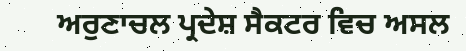ਅਰੁਣਾਚਲ ਪ੍ਰਦੇਸ਼ ਸੈਕਟਰ ਵਿਚ ਅਸਲ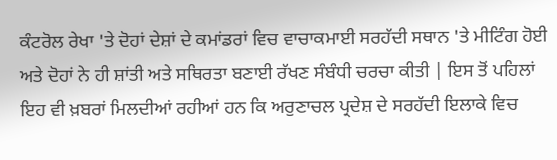ਕੰਟਰੋਲ ਰੇਖਾ 'ਤੇ ਦੋਹਾਂ ਦੇਸ਼ਾਂ ਦੇ ਕਮਾਂਡਰਾਂ ਵਿਚ ਵਾਚਾਕਮਾਈ ਸਰਹੱਦੀ ਸਥਾਨ 'ਤੇ ਮੀਟਿੰਗ ਹੋਈ ਅਤੇ ਦੋਹਾਂ ਨੇ ਹੀ ਸ਼ਾਂਤੀ ਅਤੇ ਸਥਿਰਤਾ ਬਣਾਈ ਰੱਖਣ ਸੰਬੰਧੀ ਚਰਚਾ ਕੀਤੀ | ਇਸ ਤੋਂ ਪਹਿਲਾਂ ਇਹ ਵੀ ਖ਼ਬਰਾਂ ਮਿਲਦੀਆਂ ਰਹੀਆਂ ਹਨ ਕਿ ਅਰੁਣਾਚਲ ਪ੍ਰਦੇਸ਼ ਦੇ ਸਰਹੱਦੀ ਇਲਾਕੇ ਵਿਚ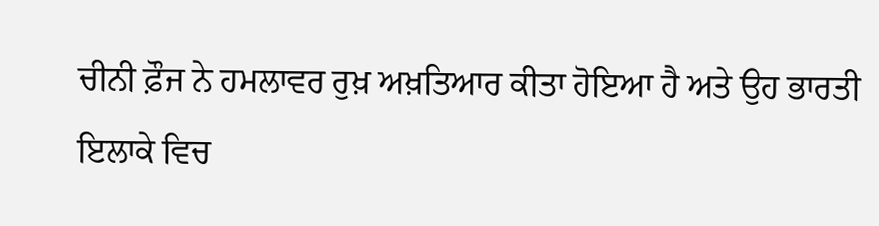ਚੀਨੀ ਫ਼ੌਜ ਨੇ ਹਮਲਾਵਰ ਰੁਖ਼ ਅਖ਼ਤਿਆਰ ਕੀਤਾ ਹੋਇਆ ਹੈ ਅਤੇ ਉਹ ਭਾਰਤੀ ਇਲਾਕੇ ਵਿਚ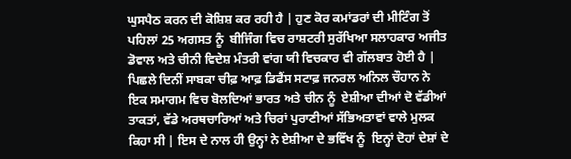ਘੁਸਪੈਠ ਕਰਨ ਦੀ ਕੋਸ਼ਿਸ਼ ਕਰ ਰਹੀ ਹੈ | ਹੁਣ ਕੋਰ ਕਮਾਂਡਰਾਂ ਦੀ ਮੀਟਿੰਗ ਤੋਂ ਪਹਿਲਾਂ 25 ਅਗਸਤ ਨੂੰ  ਬੀਜਿੰਗ ਵਿਚ ਰਾਸ਼ਟਰੀ ਸੁਰੱਖਿਆ ਸਲਾਹਕਾਰ ਅਜੀਤ ਡੋਵਾਲ ਅਤੇ ਚੀਨੀ ਵਿਦੇਸ਼ ਮੰਤਰੀ ਵਾਂਗ ਯੀ ਵਿਚਕਾਰ ਵੀ ਗੱਲਬਾਤ ਹੋਈ ਹੈ | ਪਿਛਲੇ ਦਿਨੀਂ ਸਾਬਕਾ ਚੀਫ਼ ਆਫ਼ ਡਿਫੈਂਸ ਸਟਾਫ਼ ਜਨਰਲ ਅਨਿਲ ਚੌਹਾਨ ਨੇ ਇਕ ਸਮਾਗਮ ਵਿਚ ਬੋਲਦਿਆਂ ਭਾਰਤ ਅਤੇ ਚੀਨ ਨੂੰ  ਏਸ਼ੀਆ ਦੀਆਂ ਦੋ ਵੱਡੀਆਂ ਤਾਕਤਾਂ, ਵੱਡੇ ਅਰਥਚਾਰਿਆਂ ਅਤੇ ਚਿਰਾਂ ਪੁਰਾਣੀਆਂ ਸੱਭਿਅਤਾਵਾਂ ਵਾਲੇ ਮੁਲਕ ਕਿਹਾ ਸੀ | ਇਸ ਦੇ ਨਾਲ ਹੀ ਉਨ੍ਹਾਂ ਨੇ ਏਸ਼ੀਆ ਦੇ ਭਵਿੱਖ ਨੂੰ  ਇਨ੍ਹਾਂ ਦੋਹਾਂ ਦੇਸ਼ਾਂ ਦੇ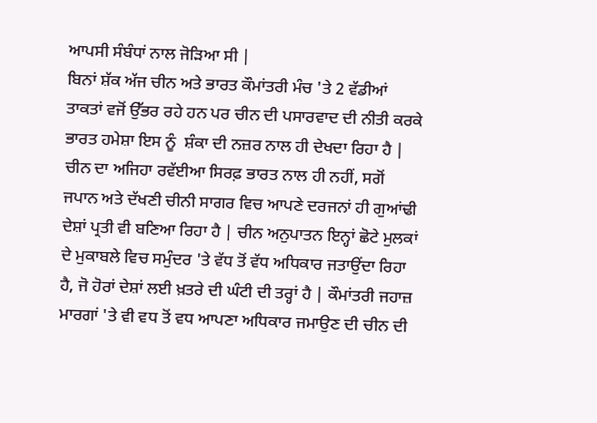ਆਪਸੀ ਸੰਬੰਧਾਂ ਨਾਲ ਜੋੜਿਆ ਸੀ |
ਬਿਨਾਂ ਸ਼ੱਕ ਅੱਜ ਚੀਨ ਅਤੇ ਭਾਰਤ ਕੌਮਾਂਤਰੀ ਮੰਚ 'ਤੇ 2 ਵੱਡੀਆਂ ਤਾਕਤਾਂ ਵਜੋਂ ਉੱਭਰ ਰਹੇ ਹਨ ਪਰ ਚੀਨ ਦੀ ਪਸਾਰਵਾਦ ਦੀ ਨੀਤੀ ਕਰਕੇ ਭਾਰਤ ਹਮੇਸ਼ਾ ਇਸ ਨੂੰ  ਸ਼ੰਕਾ ਦੀ ਨਜ਼ਰ ਨਾਲ ਹੀ ਦੇਖਦਾ ਰਿਹਾ ਹੈ | ਚੀਨ ਦਾ ਅਜਿਹਾ ਰਵੱਈਆ ਸਿਰਫ਼ ਭਾਰਤ ਨਾਲ ਹੀ ਨਹੀਂ, ਸਗੋਂ ਜਪਾਨ ਅਤੇ ਦੱਖਣੀ ਚੀਨੀ ਸਾਗਰ ਵਿਚ ਆਪਣੇ ਦਰਜਨਾਂ ਹੀ ਗੁਆਂਢੀ ਦੇਸ਼ਾਂ ਪ੍ਰਤੀ ਵੀ ਬਣਿਆ ਰਿਹਾ ਹੈ | ਚੀਨ ਅਨੁਪਾਤਨ ਇਨ੍ਹਾਂ ਛੋਟੇ ਮੁਲਕਾਂ ਦੇ ਮੁਕਾਬਲੇ ਵਿਚ ਸਮੁੰਦਰ 'ਤੇ ਵੱਧ ਤੋਂ ਵੱਧ ਅਧਿਕਾਰ ਜਤਾਉਂਦਾ ਰਿਹਾ ਹੈ, ਜੋ ਹੋਰਾਂ ਦੇਸ਼ਾਂ ਲਈ ਖ਼ਤਰੇ ਦੀ ਘੰਟੀ ਦੀ ਤਰ੍ਹਾਂ ਹੈ | ਕੌਮਾਂਤਰੀ ਜਹਾਜ਼ ਮਾਰਗਾਂ 'ਤੇ ਵੀ ਵਧ ਤੋਂ ਵਧ ਆਪਣਾ ਅਧਿਕਾਰ ਜਮਾਉਣ ਦੀ ਚੀਨ ਦੀ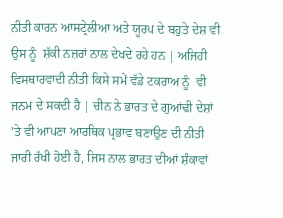ਨੀਤੀ ਕਾਰਨ ਆਸਟ੍ਰੇਲੀਆ ਅਤੇ ਯੂਰਪ ਦੇ ਬਹੁਤੇ ਦੇਸ਼ ਵੀ ਉਸ ਨੂੰ  ਸ਼ੱਕੀ ਨਜ਼ਰਾਂ ਨਾਲ ਦੇਖਦੇ ਰਹੇ ਹਨ | ਅਜਿਹੀ ਵਿਸਥਾਰਵਾਦੀ ਨੀਤੀ ਕਿਸੇ ਸਮੇਂ ਵੱਡੇ ਟਕਰਾਅ ਨੂੰ  ਵੀ ਜਨਮ ਦੇ ਸਕਦੀ ਹੈ | ਚੀਨ ਨੇ ਭਾਰਤ ਦੇ ਗੁਆਂਢੀ ਦੇਸ਼ਾਂ 'ਤੇ ਵੀ ਆਪਣਾ ਆਰਥਿਕ ਪ੍ਰਭਾਵ ਬਣਾਉਣ ਦੀ ਨੀਤੀ ਜਾਰੀ ਰੱਖੀ ਹੋਈ ਹੈ, ਜਿਸ ਨਾਲ ਭਾਰਤ ਦੀਆਂ ਸ਼ੰਕਾਵਾਂ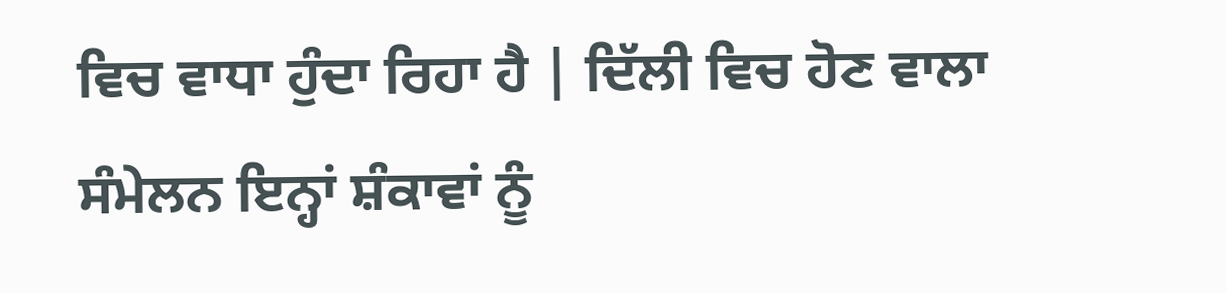ਵਿਚ ਵਾਧਾ ਹੁੰਦਾ ਰਿਹਾ ਹੈ | ਦਿੱਲੀ ਵਿਚ ਹੋਣ ਵਾਲਾ ਸੰਮੇਲਨ ਇਨ੍ਹਾਂ ਸ਼ੰਕਾਵਾਂ ਨੂੰ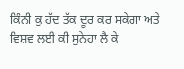ਕਿੰਨੀ ਕੁ ਹੱਦ ਤੱਕ ਦੂਰ ਕਰ ਸਕੇਗਾ ਅਤੇ ਵਿਸ਼ਵ ਲਈ ਕੀ ਸੁਨੇਹਾ ਲੈ ਕੇ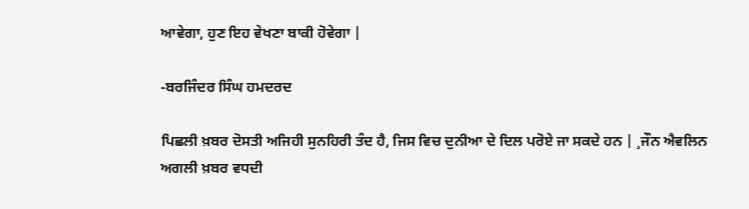ਆਵੇਗਾ, ਹੁਣ ਇਹ ਵੇਖਣਾ ਬਾਕੀ ਹੋਵੇਗਾ |

-ਬਰਜਿੰਦਰ ਸਿੰਘ ਹਮਦਰਦ

ਪਿਛਲੀ ਖ਼ਬਰ ਦੋਸਤੀ ਅਜਿਹੀ ਸੁਨਹਿਰੀ ਤੰਦ ਹੈ, ਜਿਸ ਵਿਚ ਦੁਨੀਆ ਦੇ ਦਿਲ ਪਰੋਏ ਜਾ ਸਕਦੇ ਹਨ | ¸ਜੌਨ ਐਵਲਿਨ ਅਗਲੀ ਖ਼ਬਰ ਵਧਦੀ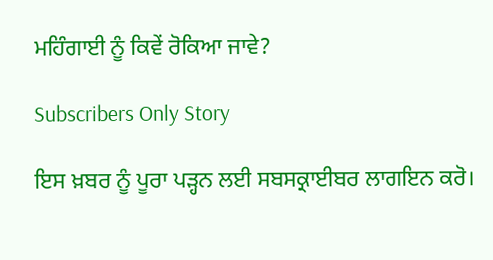ਮਹਿੰਗਾਈ ਨੂੰ ਕਿਵੇਂ ਰੋਕਿਆ ਜਾਵੇ?

Subscribers Only Story

ਇਸ ਖ਼ਬਰ ਨੂੰ ਪੂਰਾ ਪੜ੍ਹਨ ਲਈ ਸਬਸਕ੍ਰਾਈਬਰ ਲਾਗਇਨ ਕਰੋ।